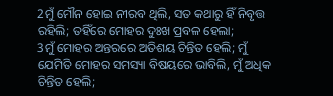2ମୁଁ ମୌନ ହୋଇ ନୀରବ ଥିଲି, ସତ କଥାରୁ ହିଁ ନିବୃତ୍ତ ରହିଲି; ତହିଁରେ ମୋହର ଦୁଃଖ ପ୍ରବଳ ହେଲା;
3ମୁଁ ମୋହର ଅନ୍ତରରେ ଅତିଶୟ ଚିନ୍ତିତ ହେଲି; ମୁଁ ଯେମିତି ମୋହର ସମସ୍ୟା ବିଷୟରେ ଭାବିଲି, ମୁଁ ଅଧିକ ଚିନ୍ତିତ ହେଲି;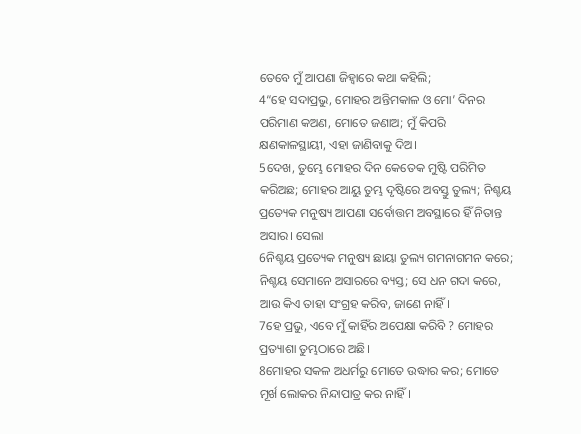ତେବେ ମୁଁ ଆପଣା ଜିହ୍ୱାରେ କଥା କହିଲି;
4“ହେ ସଦାପ୍ରଭୁ, ମୋହର ଅନ୍ତିମକାଳ ଓ ମୋ’ ଦିନର ପରିମାଣ କଅଣ, ମୋତେ ଜଣାଅ; ମୁଁ କିପରି କ୍ଷଣକାଳସ୍ଥାୟୀ, ଏହା ଜାଣିବାକୁ ଦିଅ।
5ଦେଖ, ତୁମ୍ଭେ ମୋହର ଦିନ କେତେକ ମୁଷ୍ଟି ପରିମିତ କରିଅଛ; ମୋହର ଆୟୁ ତୁମ୍ଭ ଦୃଷ୍ଟିରେ ଅବସ୍ତୁ ତୁଲ୍ୟ; ନିଶ୍ଚୟ ପ୍ରତ୍ୟେକ ମନୁଷ୍ୟ ଆପଣା ସର୍ବୋତ୍ତମ ଅବସ୍ଥାରେ ହିଁ ନିତାନ୍ତ ଅସାର। ସେଲା
6ନିଶ୍ଚୟ ପ୍ରତ୍ୟେକ ମନୁଷ୍ୟ ଛାୟା ତୁଲ୍ୟ ଗମନାଗମନ କରେ; ନିଶ୍ଚୟ ସେମାନେ ଅସାରରେ ବ୍ୟସ୍ତ; ସେ ଧନ ଗଦା କରେ, ଆଉ କିଏ ତାହା ସଂଗ୍ରହ କରିବ, ଜାଣେ ନାହିଁ।
7ହେ ପ୍ରଭୁ, ଏବେ ମୁଁ କାହିଁର ଅପେକ୍ଷା କରିବି ? ମୋହର ପ୍ରତ୍ୟାଶା ତୁମ୍ଭଠାରେ ଅଛି।
8ମୋହର ସକଳ ଅଧର୍ମରୁ ମୋତେ ଉଦ୍ଧାର କର; ମୋତେ ମୂର୍ଖ ଲୋକର ନିନ୍ଦାପାତ୍ର କର ନାହିଁ।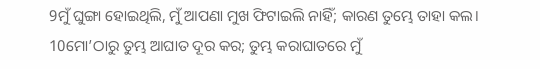9ମୁଁ ଘୁଙ୍ଗା ହୋଇଥିଲି, ମୁଁ ଆପଣା ମୁଖ ଫିଟାଇଲି ନାହିଁ; କାରଣ ତୁମ୍ଭେ ତାହା କଲ।
10ମୋ’ଠାରୁ ତୁମ୍ଭ ଆଘାତ ଦୂର କର; ତୁମ୍ଭ କରାଘାତରେ ମୁଁ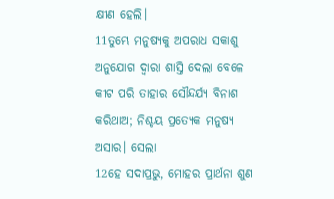କ୍ଷୀଣ ହେଲି।
11ତୁମ୍ଭେ ମନୁଷ୍ୟକୁ ଅପରାଧ ସକାଶୁ ଅନୁଯୋଗ ଦ୍ୱାରା ଶାସ୍ତି ଦେଲା ବେଳେ କୀଟ ପରି ତାହାର ସୌନ୍ଦର୍ଯ୍ୟ ବିନାଶ କରିଥାଅ; ନିଶ୍ଚୟ ପ୍ରତ୍ୟେକ ମନୁଷ୍ୟ ଅସାର। ସେଲା
12ହେ ସଦାପ୍ରଭୁ, ମୋହର ପ୍ରାର୍ଥନା ଶୁଣ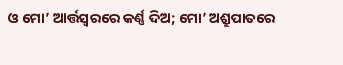ଓ ମୋ’ ଆର୍ତ୍ତସ୍ୱରରେ କର୍ଣ୍ଣ ଦିଅ; ମୋ’ ଅଶ୍ରୁପାତରେ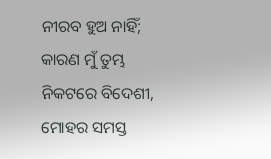ନୀରବ ହୁଅ ନାହିଁ; କାରଣ ମୁଁ ତୁମ୍ଭ ନିକଟରେ ବିଦେଶୀ, ମୋହର ସମସ୍ତ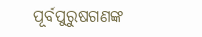ପୂର୍ବପୁରୁଷଗଣଙ୍କ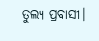ତୁଲ୍ୟ ପ୍ରବାସୀ।